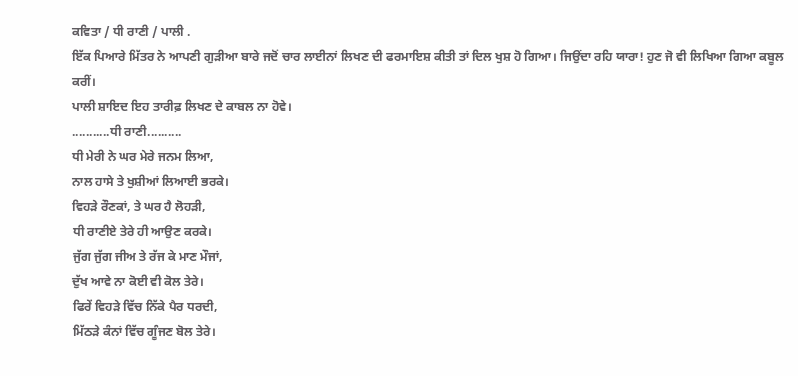ਕਵਿਤਾ / ਧੀ ਰਾਣੀ / ਪਾਲੀ .
ਇੱਕ ਪਿਆਰੇ ਮਿੱਤਰ ਨੇ ਆਪਣੀ ਗੁੜੀਆ ਬਾਰੇ ਜਦੋਂ ਚਾਰ ਲਾਈਨਾਂ ਲਿਖਣ ਦੀ ਫਰਮਾਇਸ਼ ਕੀਤੀ ਤਾਂ ਦਿਲ ਖੁਸ਼ ਹੋ ਗਿਆ। ਜਿਉਂਦਾ ਰਹਿ ਯਾਰਾ! ਹੁਣ ਜੋ ਵੀ ਲਿਖਿਆ ਗਿਆ ਕਬੂਲ ਕਰੀਂ।
ਪਾਲੀ ਸ਼ਾਇਦ ਇਹ ਤਾਰੀਫ਼ ਲਿਖਣ ਦੇ ਕਾਬਲ ਨਾ ਹੋਵੇ।
...........ਧੀ ਰਾਣੀ..........
ਧੀ ਮੇਰੀ ਨੇ ਘਰ ਮੇਰੇ ਜਨਮ ਲਿਆ,
ਨਾਲ ਹਾਸੇ ਤੇ ਖੁਸ਼ੀਆਂ ਲਿਆਈ ਭਰਕੇ।
ਵਿਹੜੇ ਰੌਣਕਾਂ, ਤੇ ਘਰ ਹੈ ਲੋਹੜੀ,
ਧੀ ਰਾਣੀਏ ਤੇਰੇ ਹੀ ਆਉਣ ਕਰਕੇ।
ਜੁੱਗ ਜੁੱਗ ਜੀਅ ਤੇ ਰੱਜ ਕੇ ਮਾਣ ਮੌਜਾਂ,
ਦੁੱਖ ਆਵੇ ਨਾ ਕੋਈ ਵੀ ਕੋਲ ਤੇਰੇ।
ਫਿਰੇਂ ਵਿਹੜੇ ਵਿੱਚ ਨਿੱਕੇ ਪੈਰ ਧਰਦੀ,
ਮਿੱਠੜੇ ਕੰਨਾਂ ਵਿੱਚ ਗੂੰਜਣ ਬੋਲ ਤੇਰੇ।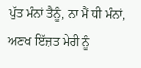ਪੁੱਤ ਮੰਨਾਂ ਤੈਨੂੰ, ਨਾ ਮੈਂ ਧੀ ਮੰਨਾਂ,
ਅਣਖ ਇੱਜ਼ਤ ਮੇਰੀ ਨੂੰ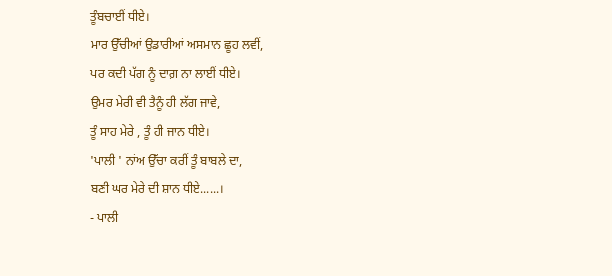ਤੂੰਬਚਾਈਂ ਧੀਏ।
ਮਾਰ ਉੱਚੀਆਂ ਉਡਾਰੀਆਂ ਅਸਮਾਨ ਛੂਹ ਲਵੀਂ,
ਪਰ ਕਦੀ ਪੱਗ ਨੂੰ ਦਾਗ਼ ਨਾ ਲਾਈਂ ਧੀਏ।
ਉਮਰ ਮੇਰੀ ਵੀ ਤੈਨੂੰ ਹੀ ਲੱਗ ਜਾਵੇ,
ਤੂੰ ਸਾਹ ਮੇਰੇ , ਤੂੰ ਹੀ ਜਾਨ ਧੀਏ।
'ਪਾਲੀ ' ਨਾਂਅ ਉੱਚਾ ਕਰੀਂ ਤੂੰ ਬਾਬਲੇ ਦਾ,
ਬਣੀ ਘਰ ਮੇਰੇ ਦੀ ਸ਼ਾਨ ਧੀਏ......।
- ਪਾਲੀ